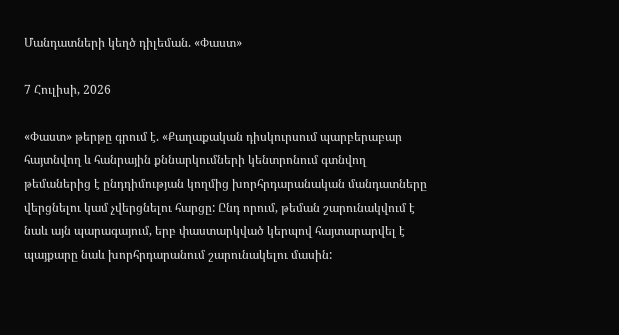Մանդատների կեղծ դիլեման. «Փաստ»

7 Հուլիսի, 2026

«Փաստ» թերթը գրում է. «Քաղաքական դիսկուրսում պարբերաբար հայտնվող և հանրային քննարկումների կենտրոնում գտնվող թեմաներից է ընդդիմության կողմից խորհրդարանական մանդատները վերցնելու կամ չվերցնելու հարցը: Ընդ որում, թեման շարունակվում է նաև այն պարագայում, երբ փաստարկված կերպով հայտարարվել է պայքարը նաև խորհրդարանում շարունակելու մասին: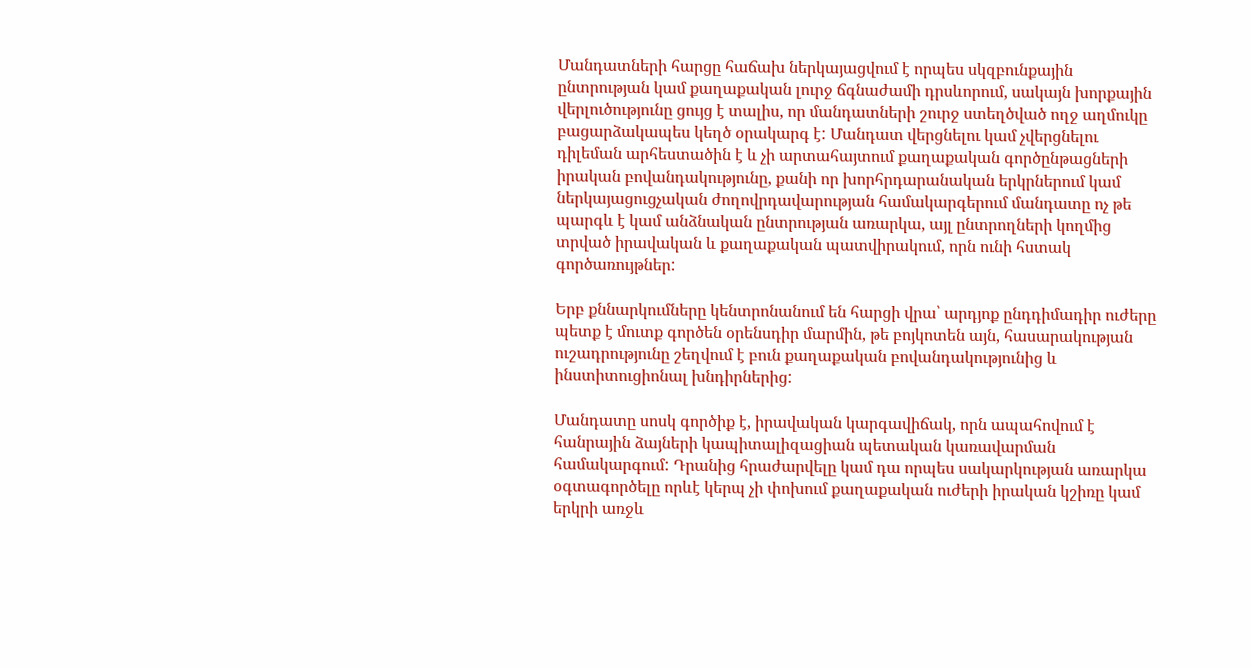Մանդատների հարցը հաճախ ներկայացվում է որպես սկզբունքային ընտրության կամ քաղաքական լուրջ ճգնաժամի դրսևորում, սակայն խորքային վերլուծությունը ցույց է տալիս, որ մանդատների շուրջ ստեղծված ողջ աղմուկը բացարձակապես կեղծ օրակարգ է: Մանդատ վերցնելու կամ չվերցնելու դիլեման արհեստածին է և չի արտահայտում քաղաքական գործընթացների իրական բովանդակությունը, քանի որ խորհրդարանական երկրներում կամ ներկայացուցչական ժողովրդավարության համակարգերում մանդատը ոչ թե պարգև է կամ անձնական ընտրության առարկա, այլ ընտրողների կողմից տրված իրավական և քաղաքական պատվիրակում, որն ունի հստակ գործառույթներ:

Երբ քննարկումները կենտրոնանում են հարցի վրա՝ արդյոք ընդդիմադիր ուժերը պետք է մուտք գործեն օրենսդիր մարմին, թե բոյկոտեն այն, հասարակության ուշադրությունը շեղվում է բուն քաղաքական բովանդակությունից և ինստիտուցիոնալ խնդիրներից:

Մանդատը սոսկ գործիք է, իրավական կարգավիճակ, որն ապահովում է հանրային ձայների կապիտալիզացիան պետական կառավարման համակարգում: Դրանից հրաժարվելը կամ դա որպես սակարկության առարկա օգտագործելը որևէ կերպ չի փոխում քաղաքական ուժերի իրական կշիռը կամ երկրի առջև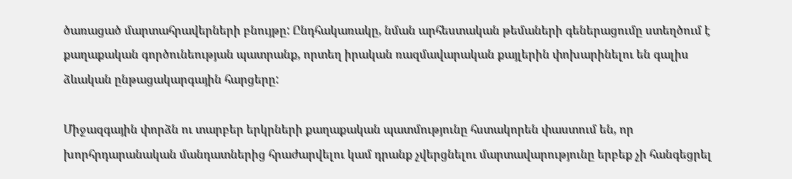ծառացած մարտահրավերների բնույթը: Ընդհակառակը, նման արհեստական թեմաների գեներացումը ստեղծում է քաղաքական գործունեության պատրանք, որտեղ իրական ռազմավարական քայլերին փոխարինելու են գալիս ձևական ընթացակարգային հարցերը:

Միջազգային փորձն ու տարբեր երկրների քաղաքական պատմությունը հստակորեն փաստում են, որ խորհրդարանական մանդատներից հրաժարվելու կամ դրանք չվերցնելու մարտավարությունը երբեք չի հանգեցրել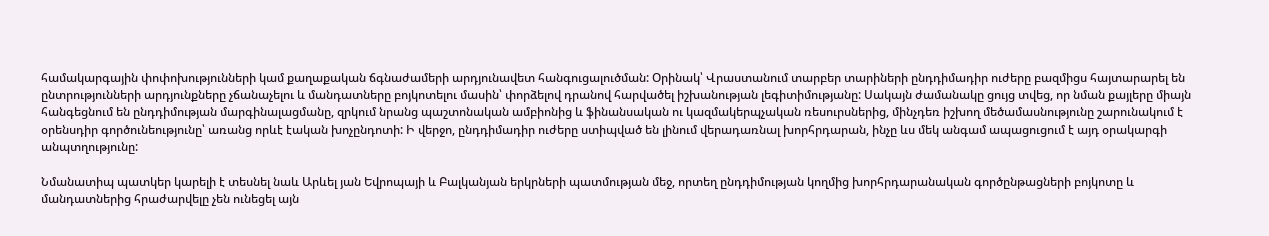համակարգային փոփոխությունների կամ քաղաքական ճգնաժամերի արդյունավետ հանգուցալուծման: Օրինակ՝ Վրաստանում տարբեր տարիների ընդդիմադիր ուժերը բազմիցս հայտարարել են ընտրությունների արդյունքները չճանաչելու և մանդատները բոյկոտելու մասին՝ փորձելով դրանով հարվածել իշխանության լեգիտիմությանը: Սակայն ժամանակը ցույց տվեց, որ նման քայլերը միայն հանգեցնում են ընդդիմության մարգինալացմանը, զրկում նրանց պաշտոնական ամբիոնից և ֆինանսական ու կազմակերպչական ռեսուրսներից, մինչդեռ իշխող մեծամասնությունը շարունակում է օրենսդիր գործունեությունը՝ առանց որևէ էական խոչընդոտի: Ի վերջո, ընդդիմադիր ուժերը ստիպված են լինում վերադառնալ խորհրդարան, ինչը ևս մեկ անգամ ապացուցում է այդ օրակարգի անպտղությունը:

Նմանատիպ պատկեր կարելի է տեսնել նաև Արևել յան Եվրոպայի և Բալկանյան երկրների պատմության մեջ, որտեղ ընդդիմության կողմից խորհրդարանական գործընթացների բոյկոտը և մանդատներից հրաժարվելը չեն ունեցել այն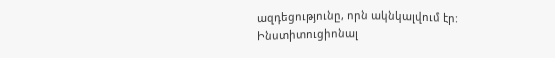ազդեցությունը, որն ակնկալվում էր: Ինստիտուցիոնալ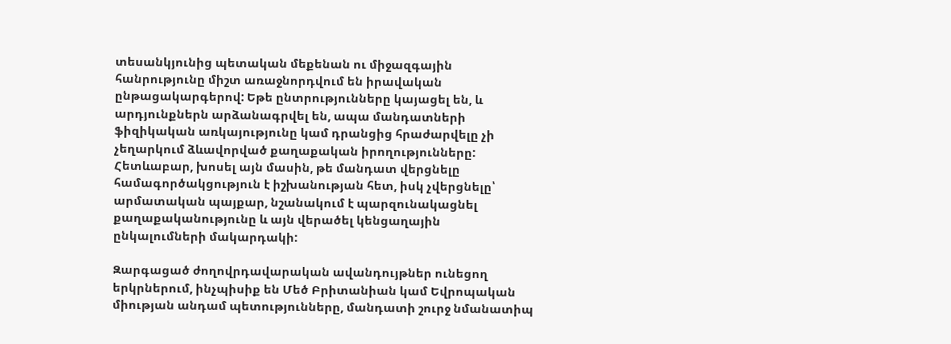տեսանկյունից պետական մեքենան ու միջազգային հանրությունը միշտ առաջնորդվում են իրավական ընթացակարգերով: Եթե ընտրությունները կայացել են, և արդյունքներն արձանագրվել են, ապա մանդատների ֆիզիկական առկայությունը կամ դրանցից հրաժարվելը չի չեղարկում ձևավորված քաղաքական իրողությունները: Հետևաբար, խոսել այն մասին, թե մանդատ վերցնելը համագործակցություն է իշխանության հետ, իսկ չվերցնելը՝ արմատական պայքար, նշանակում է պարզունակացնել քաղաքականությունը և այն վերածել կենցաղային ընկալումների մակարդակի:

Զարգացած ժողովրդավարական ավանդույթներ ունեցող երկրներում, ինչպիսիք են Մեծ Բրիտանիան կամ Եվրոպական միության անդամ պետությունները, մանդատի շուրջ նմանատիպ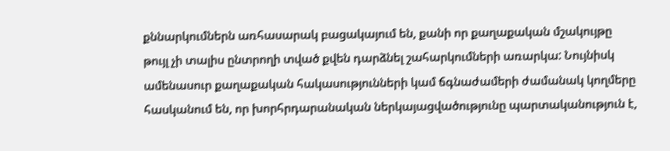քննարկումներն առհասարակ բացակայում են, քանի որ քաղաքական մշակույթը թույլ չի տալիս ընտրողի տված քվեն դարձնել շահարկումների առարկա: Նույնիսկ ամենասուր քաղաքական հակասությունների կամ ճգնաժամերի ժամանակ կողմերը հասկանում են, որ խորհրդարանական ներկայացվածությունը պարտականություն է,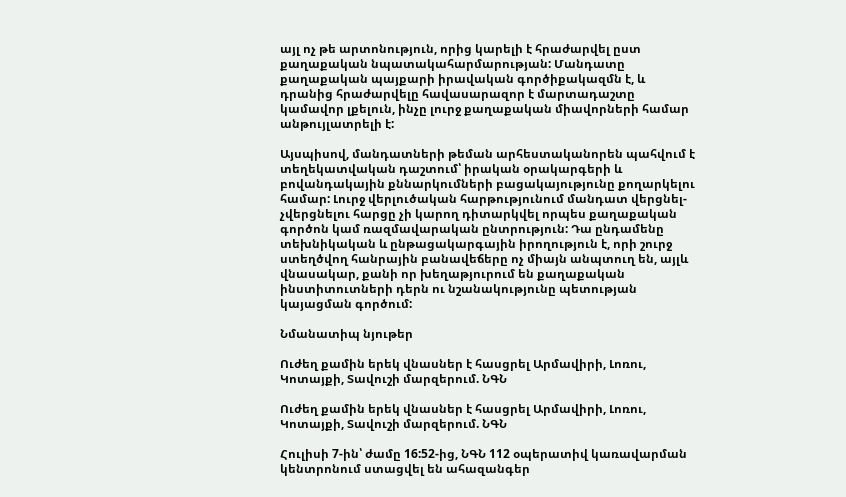այլ ոչ թե արտոնություն, որից կարելի է հրաժարվել ըստ քաղաքական նպատակահարմարության: Մանդատը քաղաքական պայքարի իրավական գործիքակազմն է, և դրանից հրաժարվելը հավասարազոր է մարտադաշտը կամավոր լքելուն, ինչը լուրջ քաղաքական միավորների համար անթույլատրելի է:

Այսպիսով, մանդատների թեման արհեստականորեն պահվում է տեղեկատվական դաշտում՝ իրական օրակարգերի և բովանդակային քննարկումների բացակայությունը քողարկելու համար: Լուրջ վերլուծական հարթությունում մանդատ վերցնել-չվերցնելու հարցը չի կարող դիտարկվել որպես քաղաքական գործոն կամ ռազմավարական ընտրություն: Դա ընդամենը տեխնիկական և ընթացակարգային իրողություն է, որի շուրջ ստեղծվող հանրային բանավեճերը ոչ միայն անպտուղ են, այլև վնասակար, քանի որ խեղաթյուրում են քաղաքական ինստիտուտների դերն ու նշանակությունը պետության կայացման գործում:

Նմանատիպ նյութեր

Ուժեղ քամին երեկ վնասներ է հասցրել Արմավիրի, Լոռու, Կոտայքի, Տավուշի մարզերում. ՆԳՆ

Ուժեղ քամին երեկ վնասներ է հասցրել Արմավիրի, Լոռու, Կոտայքի, Տավուշի մարզերում. ՆԳՆ

Հուլիսի 7-ին՝ ժամը 16:52-ից, ՆԳՆ 112 օպերատիվ կառավարման կենտրոնում ստացվել են ահազանգեր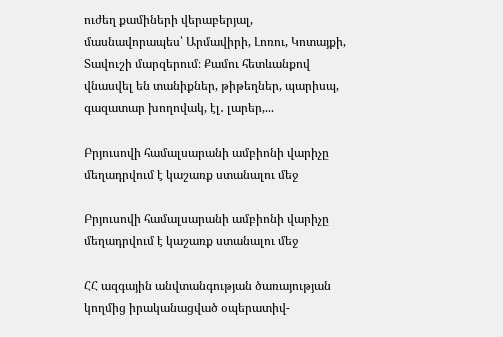ուժեղ քամիների վերաբերյալ, մասնավորապես՝ Արմավիրի, Լոռու, Կոտայքի, Տավուշի մարզերում։ Քամու հետևանքով վնասվել են տանիքներ, թիթեղներ, պարիսպ, գազատար խողովակ, էլ․ լարեր,...

Բրյուսովի համալսարանի ամբիոնի վարիչը մեղադրվում է կաշառք ստանալու մեջ

Բրյուսովի համալսարանի ամբիոնի վարիչը մեղադրվում է կաշառք ստանալու մեջ

ՀՀ ազգային անվտանգության ծառայության կողմից իրականացված օպերատիվ-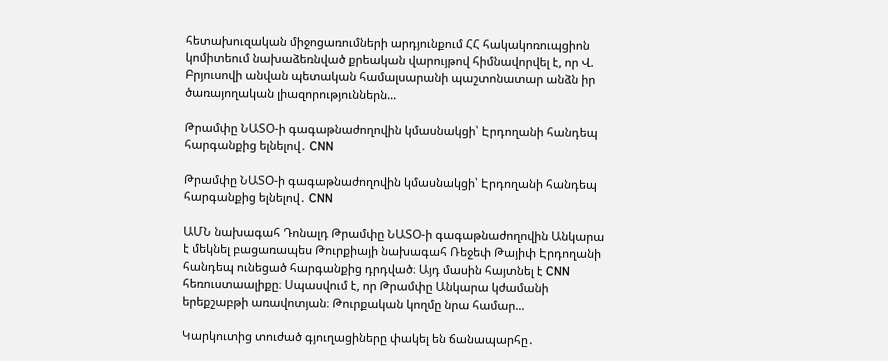հետախուզական միջոցառումների արդյունքում ՀՀ հակակոռուպցիոն կոմիտեում նախաձեռնված քրեական վարույթով հիմնավորվել է, որ Վ. Բրյուսովի անվան պետական համալսարանի պաշտոնատար անձն իր ծառայողական լիազորություններն...

Թրամփը ՆԱՏՕ-ի գագաթնաժողովին կմասնակցի՝ Էրդողանի հանդեպ հարգանքից ելնելով․ CNN

Թրամփը ՆԱՏՕ-ի գագաթնաժողովին կմասնակցի՝ Էրդողանի հանդեպ հարգանքից ելնելով․ CNN

ԱՄՆ նախագահ Դոնալդ Թրամփը ՆԱՏՕ-ի գագաթնաժողովին Անկարա է մեկնել բացառապես Թուրքիայի նախագահ Ռեջեփ Թայիփ Էրդողանի հանդեպ ունեցած հարգանքից դրդված։ Այդ մասին հայտնել է CNN հեռուստաալիքը։ Սպասվում է, որ Թրամփը Անկարա կժամանի երեքշաբթի առավոտյան։ Թուրքական կողմը նրա համար...

Կարկուտից տուժած գյուղացիները փակել են ճանապարհը․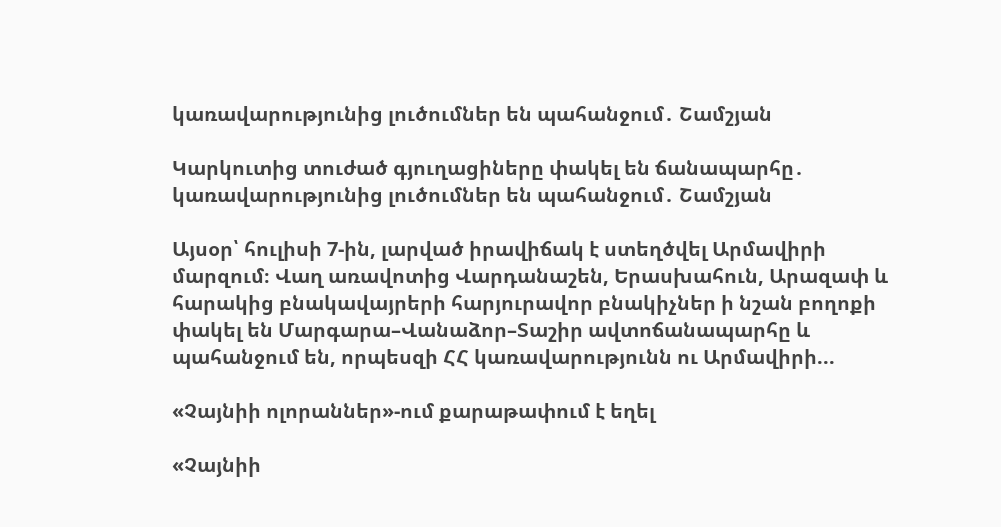կառավարությունից լուծումներ են պահանջում․ Շամշյան

Կարկուտից տուժած գյուղացիները փակել են ճանապարհը․ կառավարությունից լուծումներ են պահանջում․ Շամշյան

Այսօր՝ հուլիսի 7-ին, լարված իրավիճակ է ստեղծվել Արմավիրի մարզում։ Վաղ առավոտից Վարդանաշեն, Երասխահուն, Արազափ և հարակից բնակավայրերի հարյուրավոր բնակիչներ ի նշան բողոքի փակել են Մարգարա–Վանաձոր–Տաշիր ավտոճանապարհը և պահանջում են, որպեսզի ՀՀ կառավարությունն ու Արմավիրի...

«Չայնիի ոլորաններ»-ում քարաթափում է եղել

«Չայնիի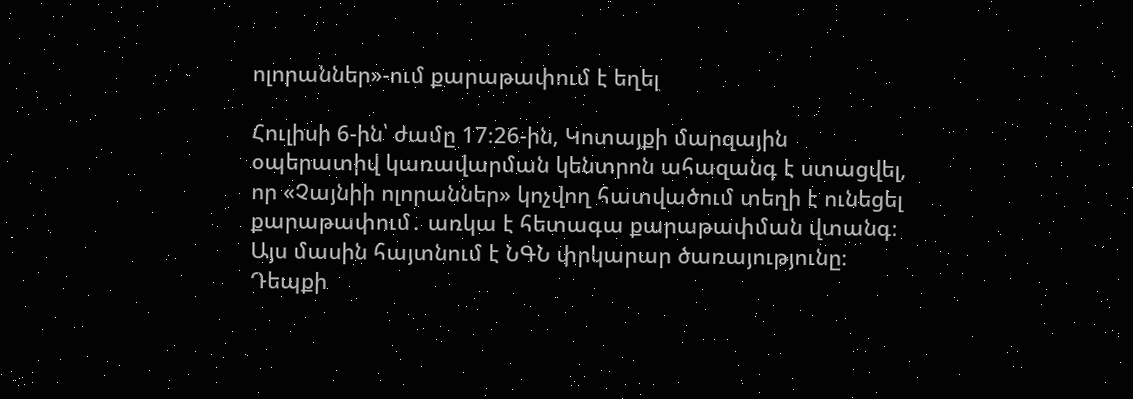ոլորաններ»-ում քարաթափում է եղել

Հուլիսի 6-ին՝ ժամը 17։26-ին, Կոտայքի մարզային օպերատիվ կառավարման կենտրոն ահազանգ է ստացվել, որ «Չայնիի ոլորաններ» կոչվող հատվածում տեղի է ունեցել քարաթափում․ առկա է հետագա քարաթափման վտանգ։ Այս մասին հայտնում է ՆԳՆ փրկարար ծառայությունը։ Դեպքի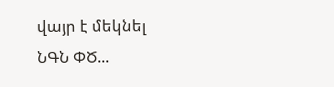վայր է մեկնել ՆԳՆ ՓԾ...